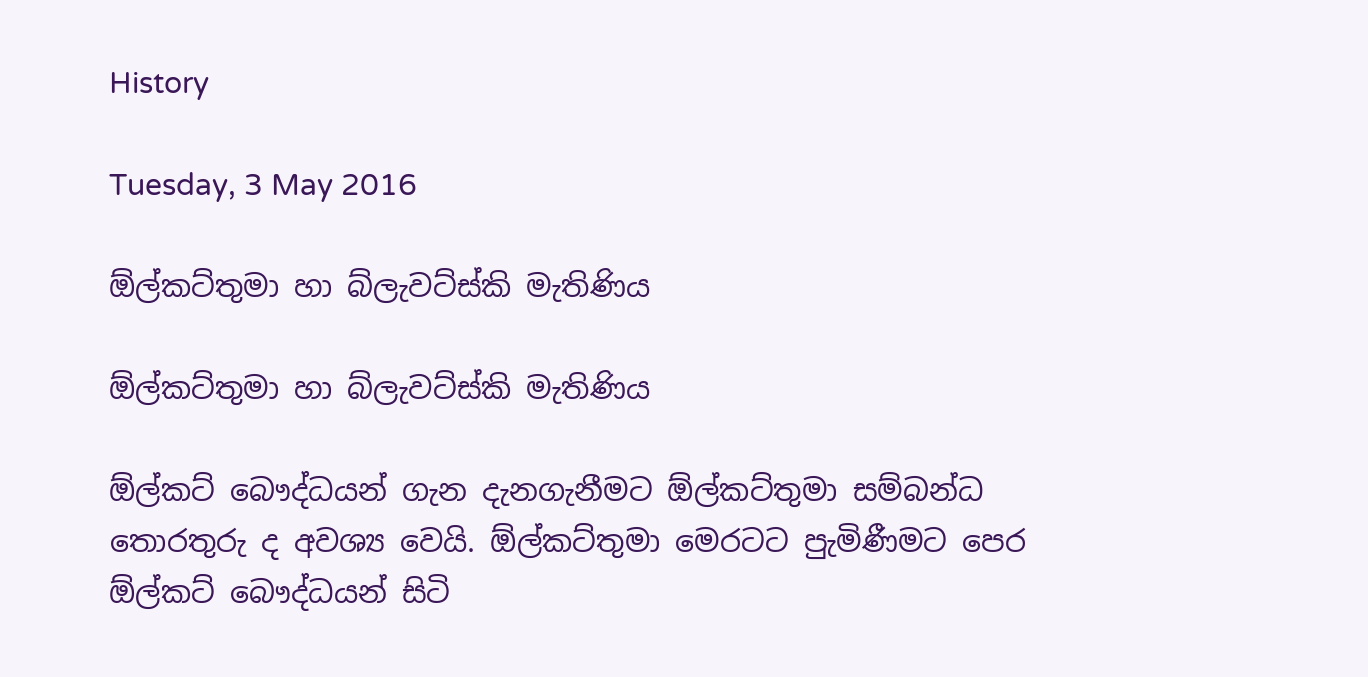History

Tuesday, 3 May 2016

ඕල්කට්තුමා හා බ්ලැවට්ස්කි මැතිණිය

ඕල්කට්තුමා හා බ්ලැවට්ස්කි මැතිණිය

ඕල්කට් බෞද්ධයන් ගැන දැනගැනීමට ඕල්කට්තුමා සම්බන්ධ තොරතුරු ද අවශ්‍ය වෙයි. ඕල්කට්තුමා මෙරටට පුැමිණීමට පෙර ඕල්කට් බෞද්ධයන් සිටි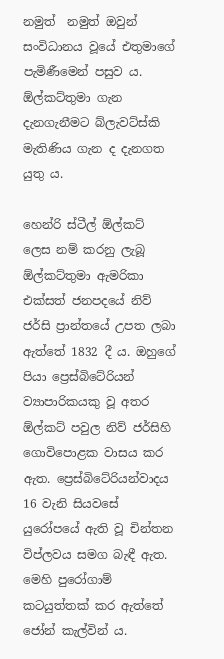නමුත්  නමුත් ඔවුන් සංවිධානය වූයේ එතුමාගේ පැමිණීමෙන් පසුව ය. ඕල්කට්තුමා ගැන දැනගැනීමට බ්ලැවට්ස්කි මැතිණිය ගැන ද දැනගත යුතු ය.

හෙන්රි ස්ටීල් ඕල්කට් ලෙස නම් කරනු ලැබූ ඕල්කට්තුමා ඇමරිකා එක්සත් ජනපදයේ නිව් ජර්සි ප්‍රාන්තයේ උපත ලබා ඇත්තේ 1832 දී ය. ඔහුගේ පියා ප්‍රෙස්බිටේරියන් ව්‍යාපාරිකයකු වූ අතර ඕල්කට් පවුල නිව් ජර්සිහි ගොවිපොළක වාසය කර ඇත. ප්‍රෙස්බිටේරියන්වාදය  16 වැනි සියවසේ යුරෝපයේ ඇති වූ චින්තන විප්ලවය සමග බැඳී ඇත. මෙහි පුරෝගාම් කටයුත්තක් කර ඇත්තේ ජෝන් කැල්වින් ය.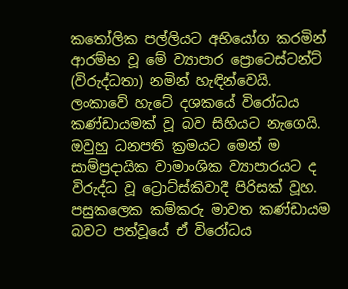කතෝලික පල්ලියට අභියෝග කරමින් ආරම්භ වූ මේ ව්‍යාපාර ප්‍රොටෙස්ටන්ට් (විරුද්ධතා) නමින් හැඳින්වෙයි. ලංකාවේ හැටේ දශකයේ විරෝධය කණ්ඩායමක් වූ බව සිහියට නැගෙයි. ඔවුහු ධනපති ක්‍රමයට මෙන් ම සාම්ප්‍රදායික වාමාංශික ව්‍යාපාරයට ද විරුද්ධ වූ ට්‍රොට්ස්කිවාදී පිරිසක් වූහ. පසුකලෙක කම්කරු මාවත කණ්ඩායම බවට පත්වූයේ ඒ විරෝධය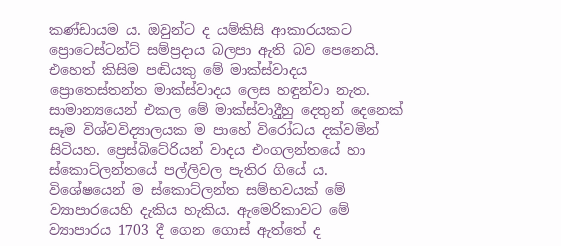කණ්ඩායම ය. ඔවුන්ට ද යම්කිසි ආකාරයකට ප්‍රොටෙස්ටන්ට් සම්ප්‍රදාය බලපා ඇති බව පෙනෙයි. එහෙත් කිසිම පඬියකු මේ මාක්ස්වාදය ප්‍රොතෙස්තන්ත මාක්ස්වාදය ලෙස හඳුන්වා නැත. සාමාන්‍යයෙන් එකල මේ මාක්ස්වාදීුහු දෙතුන් දෙනෙක් සෑම විශ්වවිද්‍යාලයක ම පාහේ විරෝධය දක්වමින් සිටියහ. ප්‍රෙස්බිටේරියන් වාදය එංගලන්තයේ හා ස්කොට්ලන්තයේ පල්ලිවල පැතිර ගියේ ය. විශේෂයෙන් ම ස්කොට්ලන්ත සම්භවයක් මේ ව්‍යාපාරයෙහි දැකිය හැකිය. ඇමෙරිකාවට මේ ව්‍යාපාරය 1703 දී ගෙන ගොස් ඇත්තේ ද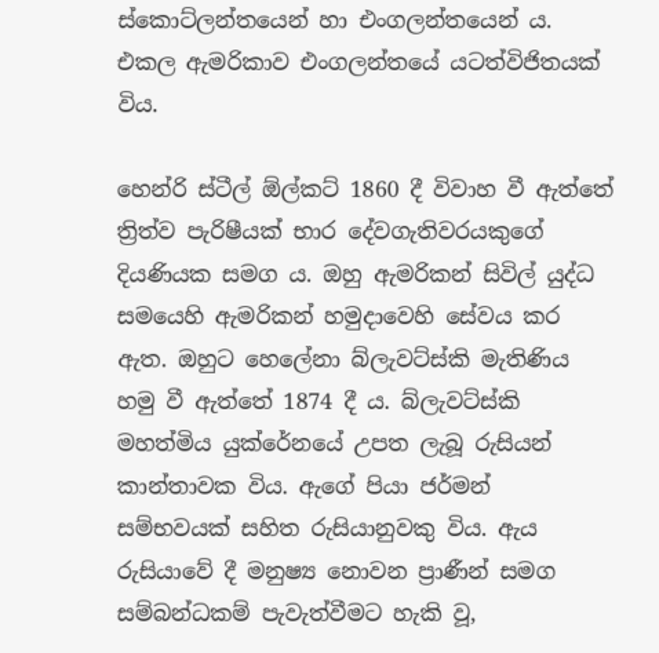ස්කොට්ලන්තයෙන් හා එංගලන්තයෙන් ය. එකල ඇමරිකාව එංගලන්තයේ යටත්විජිතයක් විය.

හෙන්රි ස්ටීල් ඕල්කට් 1860 දී විවාහ වී ඇත්තේ ත්‍රිත්ව පැරිෂීයක් භාර දේවගැතිවරයකුගේ දියණියක සමග ය. ඔහු ඇමරිකන් සිවිල් යුද්ධ සමයෙහි ඇමරිකන් හමුදාවෙහි සේවය කර ඇත. ඔහුට හෙලේනා බ්ලැවට්ස්කි මැතිණිය හමු වී ඇත්තේ 1874 දී ය. බ්ලැවට්ස්කි මහත්මිය යුක්රේනයේ උපත ලැබූ රුසියන් කාන්තාවක විය. ඇගේ පියා ජර්මන් සම්භවයක් සහිත රුසියානුවකු විය. ඇය රුසියාවේ දී මනුෂ්‍ය නොවන ප්‍රාණීන් සමග සම්බන්ධකම් පැවැත්වීමට හැකි වූ,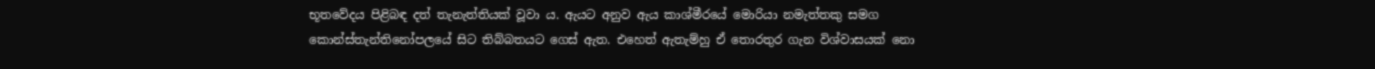භූතවේදය පිළිබඳ දත් තැනැත්තියක් වූවා ය. ඇයට අනුව ඇය කාශ්මීරයේ මොරියා නමැත්තකු සමග කොන්ස්තැන්තිනෝපලයේ සිට තිබ්බතයට ගෙස් ඇත. එහෙත් ඇතැම්හු ඒ තොරතුර ගැන විශ්වාසයක් නො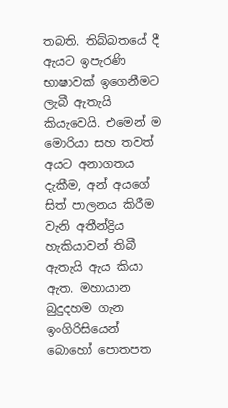තබති. තිබ්බතයේ දී ඇයට ඉපැරණි භාෂාවක් ඉගෙනීමට ලැබී ඇතැයි කියැවෙයි. එමෙන් ම මොරියා සහ තවත් අයට අනාගතය දැකීම, අන් අයගේ සිත් පාලනය කිරීම වැනි අතීන්ද්‍රිය හැකියාවන් තිබී ඇතැයි ඇය කියා ඇත. මහායාන බුදුදහම ගැන ඉංගිරිසියෙන් බොහෝ පොතපත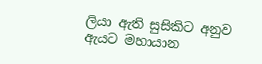ලියා ඇති සුසිකිට අනුව ඇයට මහායාන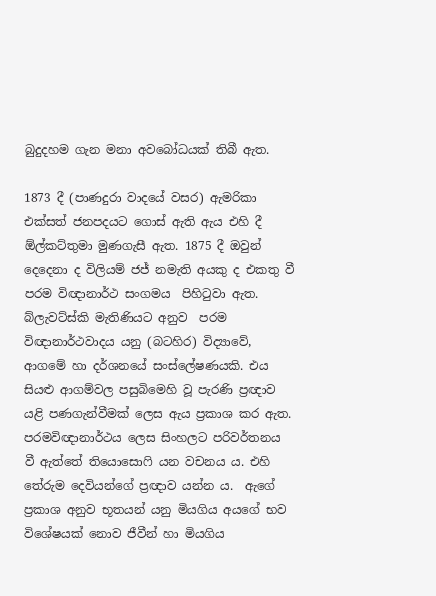බුදුදහම ගැන මනා අවබෝධයක් තිබී ඇත.

1873 දී (පාණදුරා වාදයේ වසර) ඇමරිකා එක්සත් ජනපදයට ගොස් ඇති ඇය එහි දී ඕල්කට්තුමා මුණගැසී ඇත. 1875 දී ඔවුන් දෙදෙනා ද විලියම් ජජ් නමැති අයකු ද එකතු වී පරම විඥානාර්ථ සංගමය  පිහිටුවා ඇත.   බ්ලැවට්ස්කි මැතිණියට අනුව  පරම විඥානාර්ථවාදය යනු (බටහිර) විද්‍යාවේ, ආගමේ හා දර්ශනයේ සංස්ලේෂණයකි. එය සියළු ආගම්වල පසුබිමෙහි වූ පැරණි ප්‍රඥාව යළි පණගැන්වීමක් ලෙස ඇය ප්‍රකාශ කර ඇත. පරමවිඥානාර්ථය ලෙස සිංහලට පරිවර්තනය වී ඇත්තේ තියොසොෆි යන වචනය ය. එහි තේරුම දෙවියන්ගේ ප්‍රඥාව යන්න ය.  ඇගේ  ප්‍රකාශ අනුව භූතයන් යනු මියගිය අයගේ භව විශේෂයක් නොව ජීවීන් හා මියගිය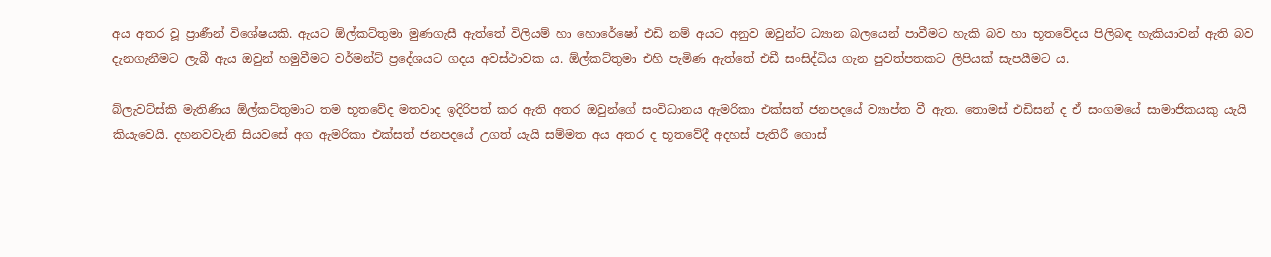අය අතර වූ ප්‍රාණීන් විශේෂයකි. ඇයට ඕල්කට්තුමා මුණගැසී ඇත්තේ විලියම් හා හොරේෂෝ එඩි නම් අයට අනුව ඔවුන්ට ධ්‍යාන බලයෙන් පාවීමට හැකි බව හා භූතවේදය පිලිබඳ හැකියාවන් ඇති බව දැනගැනීමට ලැබී ඇය ඔවුන් හමුවීමට වර්මන්ට් ප්‍රදේශයට ගදය අවස්ථාවක ය. ඕල්කට්තුමා එහි පැමිණ ඇත්තේ එඩී සංසිද්ධිය ගැන පුවත්පතකට ලිපියක් සැපයීමට ය.

බ්ලැවට්ස්කි මැතිණිය ඕල්කට්තුමාට තම භූතවේද මතවාද ඉදිරිපත් කර ඇති අතර ඔවුන්ගේ සංවිධානය ඇමරිකා එක්සත් ජනපදයේ ව්‍යාප්ත වී ඇත. තොමස් එඩිසන් ද ඒ සංගමයේ සාමාජිකයකු යැයි කියැවෙයි. දහනවවැනි සියවසේ අග ඇමරිකා එක්සත් ජනපදයේ උගත් යැයි සම්මත අය අතර ද භූතවේදී අදහස් පැතිරී ගොස්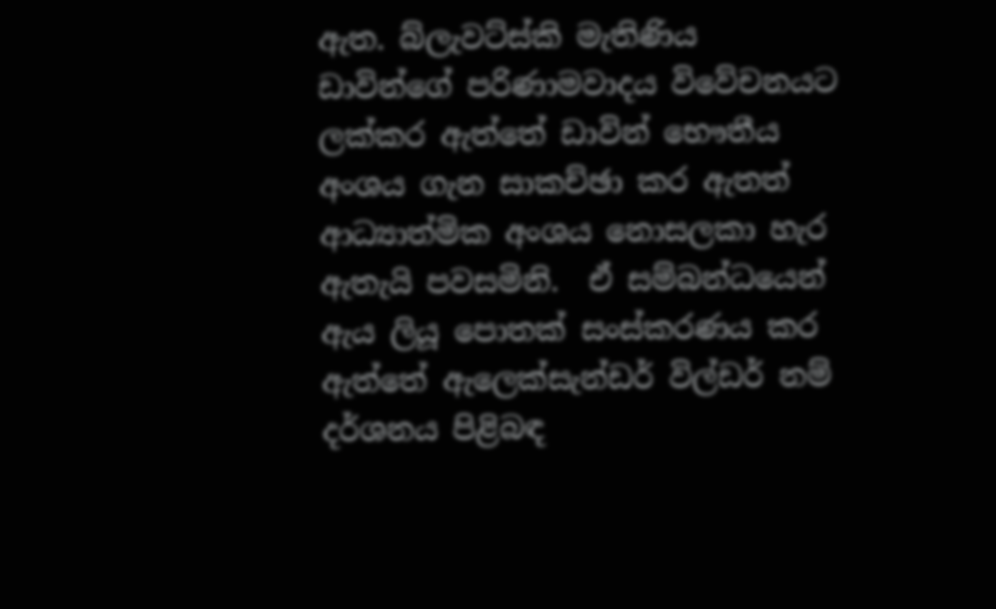ඇත. බ්ලැවට්ස්කි මැතිණිය ඩාවින්ගේ පරිණාමවාදය විවේචනයට ලක්කර ඇත්තේ ඩාවින් භෞතීය අංශය ගැන සාකච්ඡා කර ඇතත් ආධ්‍යාත්මික අංශය නොසලකා හැර  ඇතැයි පවසමිනි.  ඒ සම්බන්ධයෙන් ඇය ලියූ පොතක් සංස්කරණය කර ඇත්තේ ඇලෙක්සැන්ඩර් විල්ඩර් නම් දර්ශනය පිළිබඳ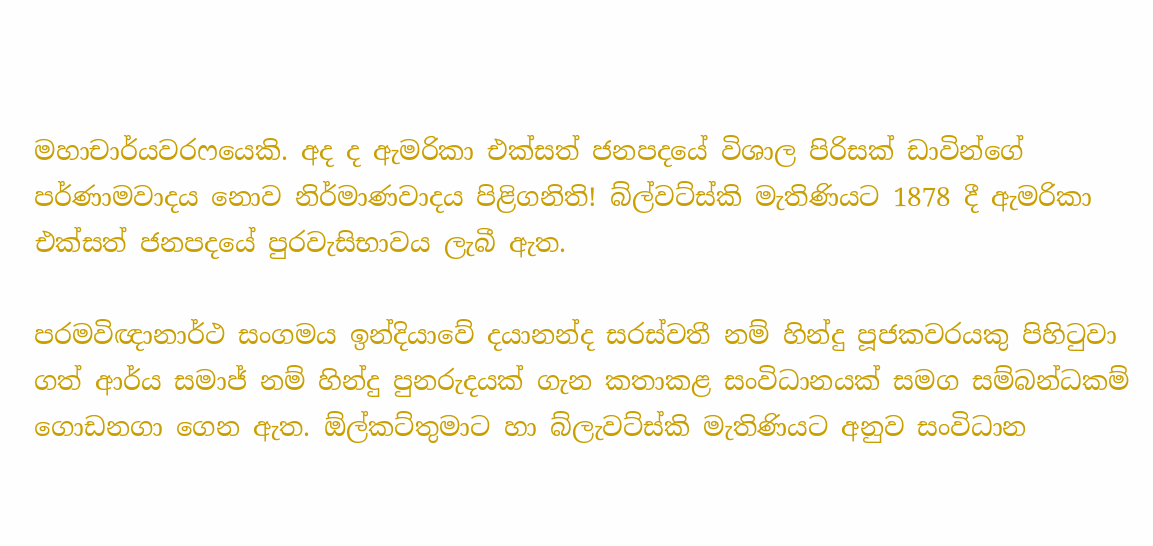මහාචාර්යවරෆයෙකි. අද ද ඇමරිකා එක්සත් ජනපදයේ විශාල පිරිසක් ඩාවින්ගේ පර්ණාමවාදය නොව නිර්මාණවාදය පිළිගනිති! බ්ල්වට්ස්කි මැතිණියට 1878 දී ඇමරිකා එක්සත් ජනපදයේ පුරවැසිභාවය ලැබී ඇත.

පරමවිඥානාර්ථ සංගමය ඉන්දියාවේ දයානන්ද සරස්වතී නම් හින්දු පූජකවරයකු පිහිටුවා ගත් ආර්ය සමාජ් නම් හින්දු පුනරුදයක් ගැන කතාකළ සංවිධානයක් සමග සම්බන්ධකම් ගොඩනගා ගෙන ඇත. ඕල්කට්තුමාට හා බ්ලැවට්ස්කි මැතිණියට අනුව සංවිධාන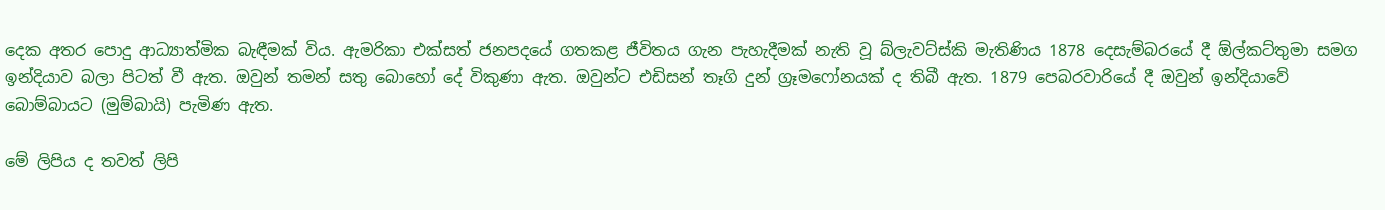දෙක අතර පොදු ආධ්‍යාත්මික බැඳීමක් විය. ඇමරිකා එක්සත් ජනපදයේ ගතකළ ජීවිතය ගැන පැහැදීමක් නැති වූ බ්ලැවට්ස්කි මැතිණිය 1878 දෙසැම්බරයේ දී ඕල්කට්තුමා සමග ඉන්දියාව බලා පිටත් වී ඇත. ඔවුන් තමන් සතු බොහෝ දේ විකුණා ඇත. ඔවුන්ට එඩිසන් තෑගි දුන් ග්‍රෑමෆෝනයක් ද තිබී ඇත. 1879 පෙබරවාරියේ දී ඔවුන් ඉන්දියාවේ බොම්බායට (මුම්බායි) පැමිණ ඇත.

මේ ලිපිය ද තවත් ලිපි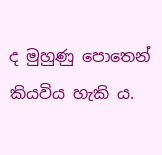ද මුහුණු පොතෙන් කියවිය හැකි ය.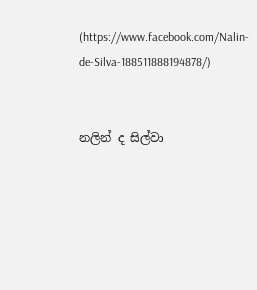(https://www.facebook.com/Nalin-de-Silva-188511888194878/)


නලින් ද සිල්වා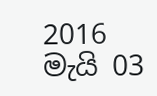2016 මැයි 03